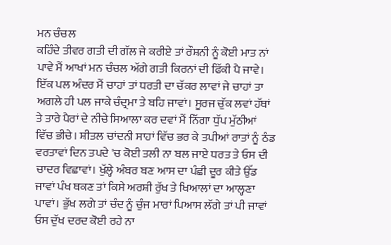ਮਨ ਚੰਚਲ
ਕਹਿੰਦੇ ਤੀਵਰ ਗਤੀ ਦੀ ਗੱਲ ਜੇ ਕਰੀਏ ਤਾਂ ਰੌਸ਼ਨੀ ਨੂੰ ਕੋਈ ਮਾਤ ਨਾਂ ਪਾਵੇ ਮੈਂ ਆਖਾਂ ਮਨ ਚੰਚਲ ਅੱਗੇ ਗਤੀ ਕਿਰਨਾਂ ਦੀ ਫਿੱਕੀ ਪੈ ਜਾਵੇ। ਇੱਕ ਪਲ ਅੰਦਰ ਮੈਂ ਚਾਹਾਂ ਤਾਂ ਧਰਤੀ ਦਾ ਚੱਕਰ ਲਾਵਾਂ ਜੇ ਚਾਹਾਂ ਤਾ ਅਗਲੇ ਹੀ ਪਲ ਜਾਕੇ ਚੰਦ੍ਰਮਾ ਤੇ ਬਹਿ ਜਾਵਾਂ। ਸੂਰਜ ਚੁੱਕ ਲਵਾਂ ਹੱਥਾਂ ਤੇ ਤਾਰੇ ਪੈਰਾਂ ਦੇ ਨੀਚੇ ਸਿਆਲਾ ਕਰ ਦਵਾਂ ਮੈਂ ਨਿੱਗਾ ਧੁੱਪ ਮੁੱਠੀਆਂ ਵਿੱਚ ਭੀਚੇ। ਸ਼ੀਤਲ ਚਾਂਦਨੀ ਸਾਹਾਂ ਵਿੱਚ ਭਰ ਕੇ ਤਪੀਆਂ ਰਾਤਾਂ ਨੂੰ ਠੰਡ ਵਰਤਾਵਾਂ ਦਿਨ ਤਪਦੇ 'ਚ ਕੋਈ ਤਲੀ ਨਾ ਬਲ ਜਾਏ ਧਰਤ ਤੇ ਓਸ ਦੀ ਚਾਦਰ ਵਿਛਾਵਾਂ। ਖੁੱਲ੍ਹੇ ਅੰਬਰ ਬਣ ਆਸ ਦਾ ਪੰਛੀ ਦੂਰ ਕੀਤੇ ਉੱਡ ਜਾਵਾਂ ਪੰਖ ਥਕਣ ਤਾਂ ਕਿਸੇ ਅਰਸ਼ੀ ਰੁੱਖ ਤੇ ਖਿਆਲਾਂ ਦਾ ਆਲ੍ਹਣਾ ਪਾਵਾਂ। ਭੁੱਖ ਲਗੇ ਤਾਂ ਚੰਦ ਨੂੰ ਚੁੰਜ ਮਾਰਾਂ ਪਿਆਸ ਲੱਗੇ ਤਾਂ ਪੀ ਜਾਵਾਂ ਓਸ ਦੁੱਖ ਦਰਦ ਕੋਈ ਰਹੇ ਨਾ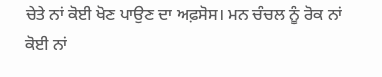ਚੇਤੇ ਨਾਂ ਕੋਈ ਖੋਣ ਪਾਉਣ ਦਾ ਅਫ਼ਸੋਸ। ਮਨ ਚੰਚਲ ਨੂੰ ਰੋਕ ਨਾਂ ਕੋਈ ਨਾਂ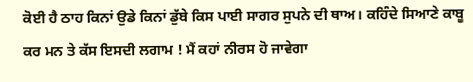ਕੋਈ ਹੈ ਠਾਹ ਕਿਨਾਂ ਉਡੇ ਕਿਨਾਂ ਡੁੱਬੇ ਕਿਸ ਪਾਈ ਸਾਗਰ ਸੁਪਨੇ ਦੀ ਥਾਅ। ਕਹਿੰਦੇ ਸਿਆਣੇ ਕਾਬੂ ਕਰ ਮਨ ਤੇ ਕੱਸ ਇਸਦੀ ਲਗਾਮ ! ਮੈਂ ਕਹਾਂ ਨੀਰਸ ਹੋ ਜਾਵੇਗਾ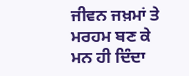ਜੀਵਨ ਜਖ਼ਮਾਂ ਤੇ ਮਰਹਮ ਬਣ ਕੇ ਮਨ ਹੀ ਦਿੰਦਾ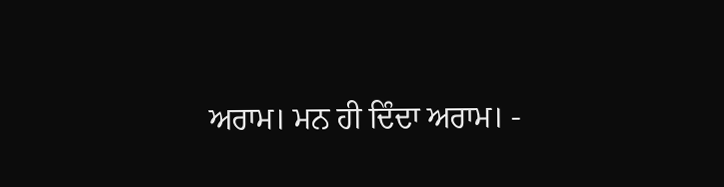ਅਰਾਮ। ਮਨ ਹੀ ਦਿੰਦਾ ਅਰਾਮ। -